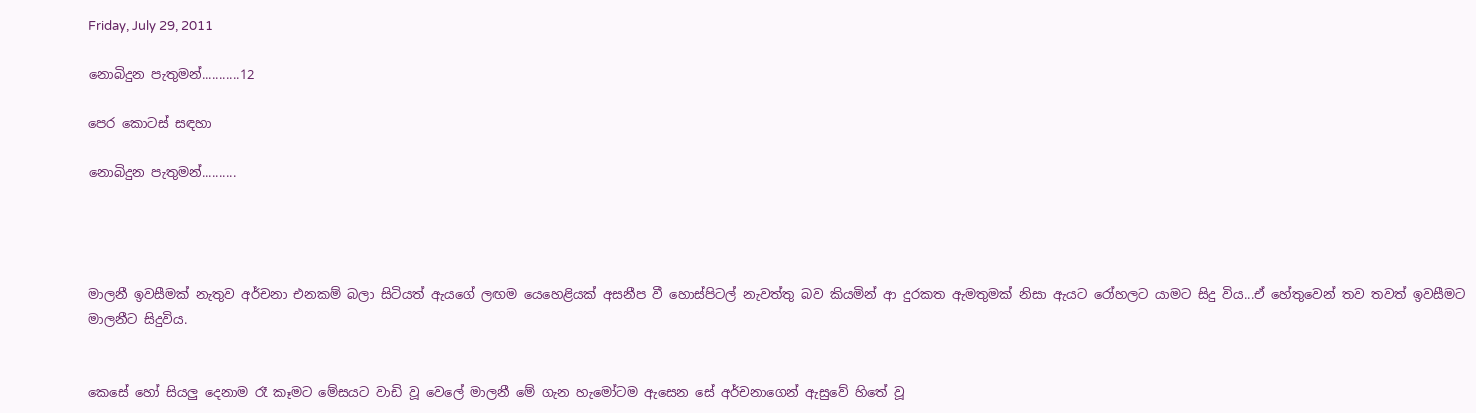Friday, July 29, 2011

නොබිදුන පැතුමන්...........12

පෙර කොටස් සඳහා

නොබිදුන පැතුමන්..........




මාලනී ඉවසීමක් නැතුව අර්චනා එනකම් බලා සිටියත් ඇයගේ ලඟම යෙහෙළියක් අසනීප වී හොස්පිටල් නැවත්තු බව කියමින් ආ දුරකත ඇමතුමක් නිසා ඇයට රෝහලට යාමට සිදු විය...ඒ හේතුවෙන් තව තවත් ඉවසීමට මාලනීට සිදුවිය.


කෙසේ හෝ සියලු දෙනාම රෑ කෑමට මේසයට වාඩි වූ වෙලේ මාලනී මේ ගැන හැමෝටම ඇසෙන සේ අර්චනාගෙන් ඇසුවේ හිතේ වූ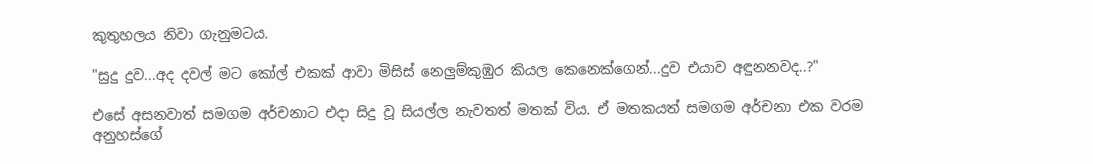කුතුහලය නිවා ගැනුමටය.

"සුදු දුව...අද දවල් මට කෝල් එකක් ආවා මිසිස් නෙලුම්කුඹුර කියල කෙනෙක්ගෙන්...දුව එයාව අඳුනනවද..?"

එසේ අසනවාත් සමගම අර්චනාට එදා සිදු වූ සියල්ල නැවතත් මතක් විය. ඒ මතකයත් සමගම අර්චනා එක වරම අනුහස්ගේ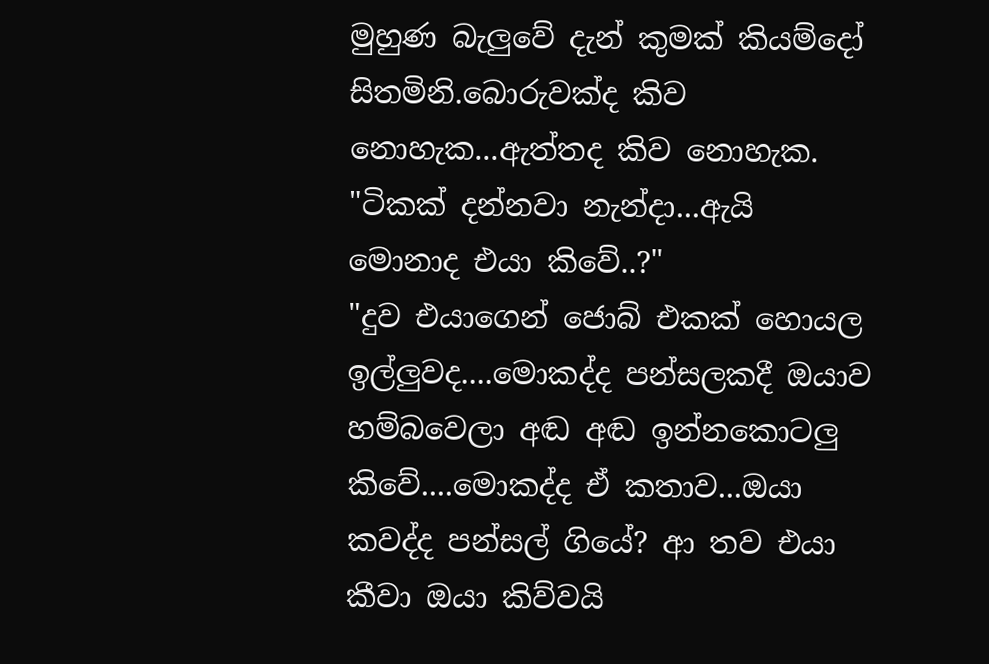මුහුණ බැලුවේ දැන් කුමක් කියම්දෝ සිතමිනි.බොරුවක්ද කිව නොහැක...ඇත්තද කිව නොහැක.
"ටිකක් දන්නවා නැන්දා...ඇයි මොනාද එයා කිවේ..?"
"දුව එයාගෙන් ජොබ් එකක් හොයල ඉල්ලුවද....මොකද්ද පන්සලකදී ඔයාව හම්බවෙලා අඬ අඬ ඉන්නකොටලු කිවේ....මොකද්ද ඒ කතාව...ඔයා කවද්ද පන්සල් ගියේ? ආ තව එයා කීවා ඔයා කිව්වයි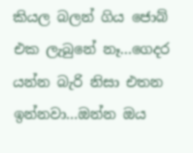කියල බලන් ගිය ජොබ් එක ලැබුනේ නෑ...ගෙදර යන්න බැරි නිසා එතන ඉන්නවා...ඔන්න ඔය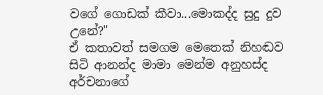වගේ ගොඩක් කීවා...මොකද්ද සුදු දුව උනේ?"
ඒ කතාවත් සමගම මෙතෙක් නිහඬව සිටි ආනන්ද මාමා මෙන්ම අනුහස්ද අර්චනාගේ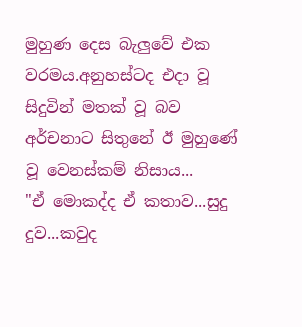මුහුණ දෙස බැලුවේ එක වරමය.අනුහස්ටද එදා වූ සිදුවින් මතක් වූ බව අර්චනාට සිතුනේ ඊ මුහුණේ වූ වෙනස්කම් නිසාය...
"ඒ මොකද්ද ඒ කතාව...සුදු දුව...කවුද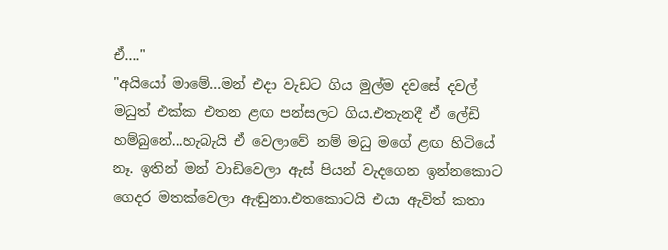ඒ...."
"අයියෝ මාමේ...මන් එදා වැඩට ගිය මුල්ම දවසේ දවල් මධුත් එක්ක එතන ළඟ පන්සලට ගිය.එතැනදී ඒ ලේඩි හම්බුනේ...හැබැයි ඒ වෙලාවේ නම් මධු මගේ ළඟ හිටියේ නෑ. ඉතින් මන් වාඩිවෙලා ඇස් පියන් වැදගෙන ඉන්නකොට ගෙදර මතක්වෙලා ඇඬුනා.එතකොටයි එයා ඇවිත් කතා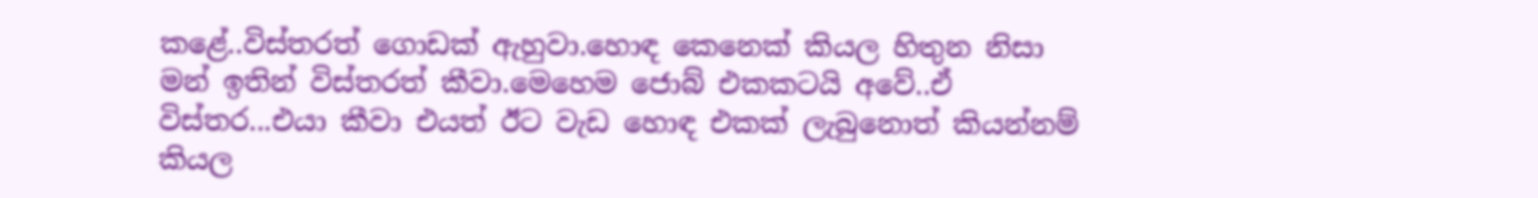කළේ..විස්තරත් ගොඩක් ඇහුවා.හොඳ කෙනෙක් කියල හිතුන නිසා මන් ඉතින් විස්තරත් කීවා.මෙහෙම ජොබ් එකකටයි අවේ..ඒ විස්තර...එයා කීවා එයත් ඊට වැඩ හොඳ එකක් ලැබුනොත් කියන්නම් කියල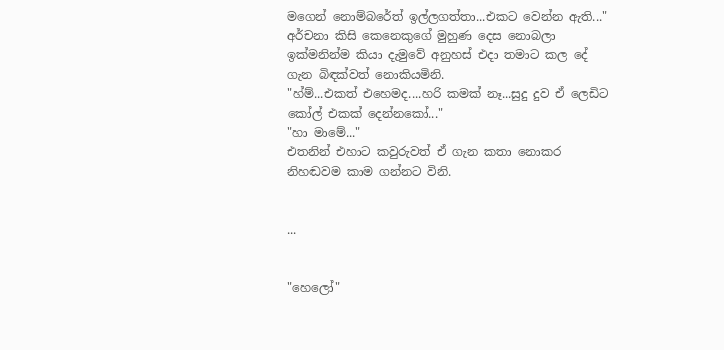මගෙන් නොම්බරේත් ඉල්ලගත්තා...එකට වෙන්න ඇති..."
අර්චනා කිසි කෙනෙකුගේ මුහුණ දෙස නොබලා ඉක්මනින්ම කියා දැමුවේ අනුහස් එදා තමාට කල දේ ගැන බිඳක්වත් නොකියමිනි.
"හ්ම්...එකත් එහෙමද....හරි කමක් නෑ...සුදු දුව ඒ ලෙඩිට කෝල් එකක් දෙන්නකෝ..."
"හා මාමේ..."
එතනින් එහාට කවුරුවත් ඒ ගැන කතා නොකර නිහඬවම කාම ගන්නට විනි.


...


"හෙලෝ"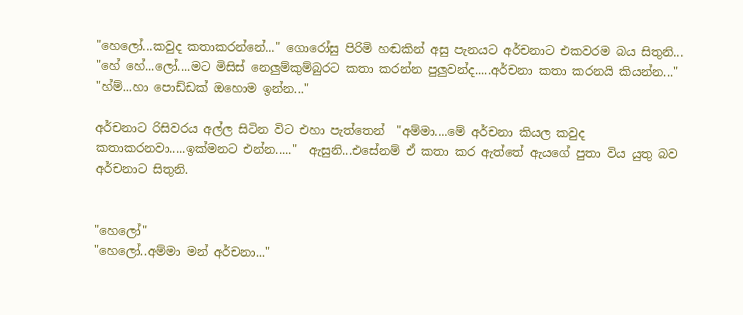"හෙලෝ...කවුද කතාකරන්නේ..." ගොරෝසු පිරිමි හඬකින් අසු පැනයට අර්චනාට එකවරම බය සිතුනි...
"හේ හේ...ලෝ....මට මිසිස් නෙලුම්කුම්බුරට කතා කරන්න පුලුවන්ද.....අර්චනා කතා කරනයි කියන්න..."
"හ්ම්...හා පොඩ්ඩක් ඔහොම ඉන්න..."

අර්චනාට රිසිවරය අල්ල සිටින විට එහා පැත්තෙන්  "අම්මා....මේ අර්චනා කියල කවුද කතාකරනවා.....ඉක්මනට එන්න....."  ඇසුනි...එසේනම් ඒ කතා කර ඇත්තේ ඇයගේ පුතා විය යුතු බව අර්චනාට සිතුනි.


"හෙලෝ"
"හෙලෝ..අම්මා මන් අර්චනා..."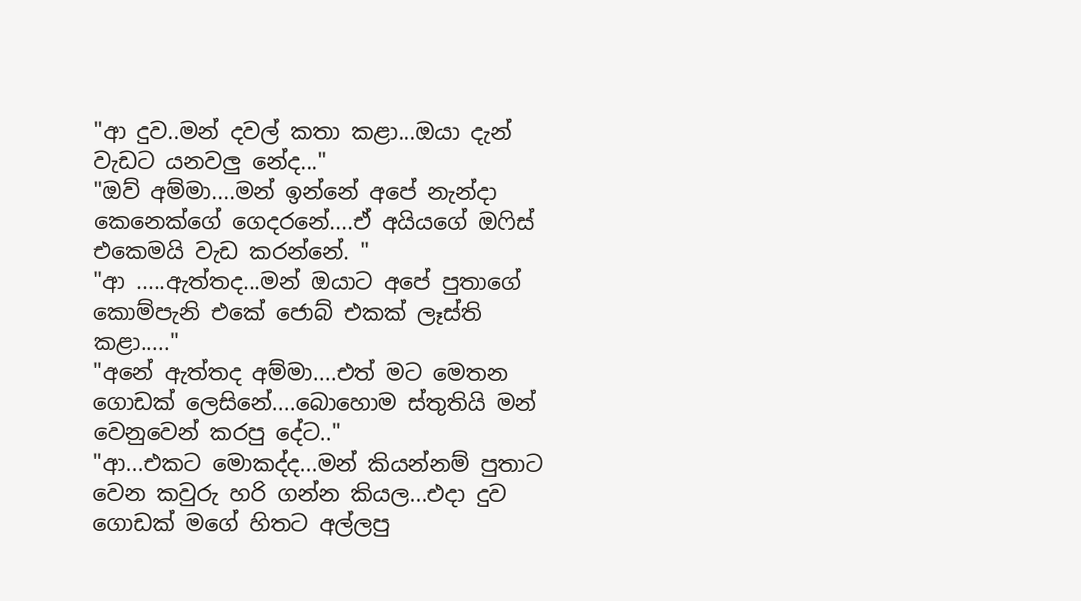"ආ දුව..මන් දවල් කතා කළා...ඔයා දැන් වැඩට යනවලු නේද..."
"ඔව් අම්මා....මන් ඉන්නේ අපේ නැන්දා කෙනෙක්ගේ ගෙදරනේ....ඒ අයියගේ ඔෆිස් එකෙමයි වැඩ කරන්නේ. "
"ආ .....ඇත්තද...මන් ඔයාට අපේ පුතාගේ කොම්පැනි එකේ ජොබ් එකක් ලෑස්ති කළා....."
"අනේ ඇත්තද අම්මා....එත් මට මෙතන ගොඩක් ලෙසිනේ....බොහොම ස්තුතියි මන් වෙනුවෙන් කරපු දේට.."
"ආ...එකට මොකද්ද...මන් කියන්නම් පුතාට වෙන කවුරු හරි ගන්න කියල...එදා දුව ගොඩක් මගේ හිතට අල්ලපු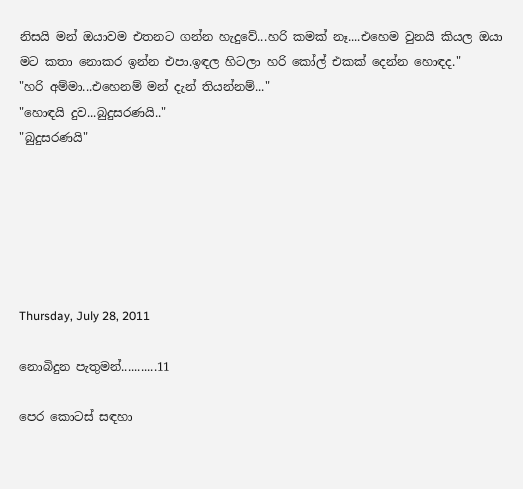නිසයි මන් ඔයාවම එතනට ගන්න හැදුවේ...හරි කමක් නෑ....එහෙම වුනයි කියල ඔයා මට කතා නොකර ඉන්න එපා.ඉඳල හිටලා හරි කෝල් එකක් දෙන්න හොඳද."
"හරි අම්මා...එහෙනම් මන් දැන් තියන්නම්..."
"හොඳයි දුව...බුදුසරණයි.."
"බුදුසරණයි"






Thursday, July 28, 2011

නොබිදුන පැතුමන්...........11

පෙර කොටස් සඳහා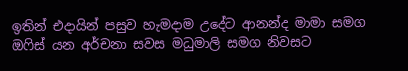ඉතින් එදායින් පසුව හැමදාම උදේට ආනන්ද මාමා සමග ඔෆිස් යන අර්චනා සවස මධුමාලි සමග නිවසට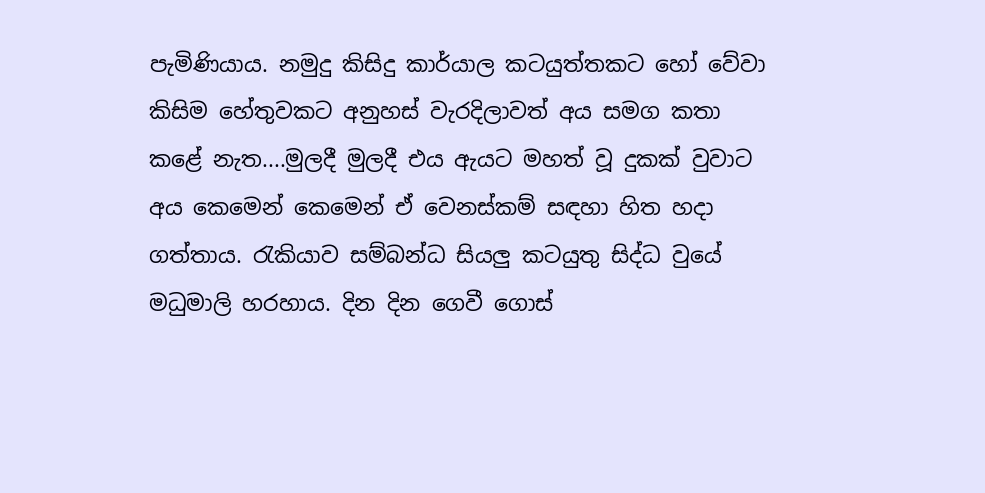පැමිණියාය. නමුදු කිසිදු කාර්යාල කටයුත්තකට හෝ වේවා කිසිම හේතුවකට අනුහස් වැරදිලාවත් අය සමග කතා කළේ නැත....මුලදී මුලදී එය ඇයට මහත් වූ දුකක් වුවාට අය කෙමෙන් කෙමෙන් ඒ වෙනස්කම් සඳහා හිත හදා ගත්තාය. රැකියාව සම්බන්ධ සියලු කටයුතු සිද්ධ වුයේ මධුමාලි හරහාය. දින දින ගෙවී ගොස්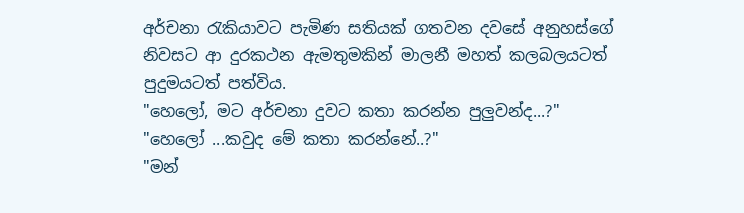අර්චනා රැකියාවට පැමිණ සතියක් ගතවන දවසේ අනුහස්ගේ නිවසට ආ දුරකථන ඇමතුමකින් මාලනී මහත් කලබලයටත් පුදුමයටත් පත්විය.
"හෙලෝ, මට අර්චනා දුවට කතා කරන්න පුලුවන්ද...?"
"හෙලෝ ...කවුද මේ කතා කරන්නේ..?"
"මන්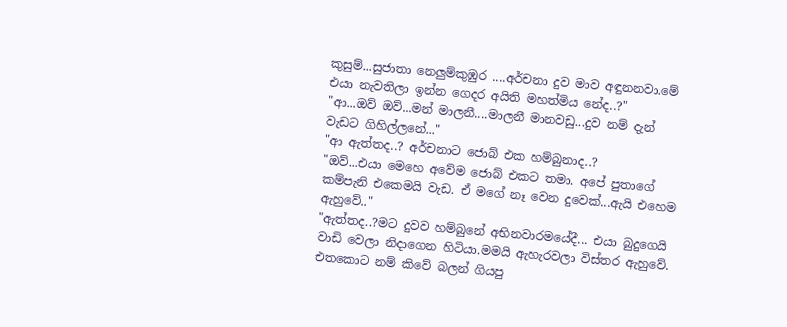කුසුම්...සුජාතා නෙලුම්කුඹුර ....අර්චනා දුව මාව අඳුනනවා.මේ එයා නැවතිලා ඉන්න ගෙදර අයිති මහත්මිය නේද..?"
"ආ...ඔව් ඔව්...මන් මාලනී....මාලනී මානවඩු...දුව නම් දැන් වැඩට ගිහිල්ලනේ..."
"ආ ඇත්තද..? අර්චනාට ජොබ් එක හම්බුනාද..?
"ඔව්...එයා මෙහෙ අවේම ජොබ් එකට තමා. අපේ පුතාගේ කම්පැනි එකෙමයි වැඩ. ඒ මගේ නෑ වෙන දුවෙක්...ඇයි එහෙම ඇහුවේ.."
"ඇත්තද..?මට දුවව හම්බුනේ අභිනවාරමයේදී... එයා බුදුගෙයි වාඩි වෙලා නිදාගෙන හිටියා.මමයි ඇහැරවලා විස්තර ඇහුවේ. එතකොට නම් කිවේ බලන් ගියපු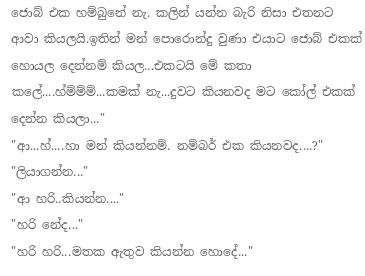ජොබ් එක හම්බුනේ නැ. කලින් යන්න බැරි නිසා එතනට ආවා කියලයි.ඉතින් මන් පොරොන්දු වුණා එයාට ජොබ් එකක් හොයල දෙන්නම් කියල...එකටයි මේ කතා කලේ....හ්ම්ම්ම්...කමක් නැ...දුවට කියනවද මට කෝල් එකක් දෙන්න කියලා..."
"ආ...හ්....හා මන් කියන්නම්. නම්බර් එක කියනවද....?"
"ලියාගන්න..."
"ආ හරි..කියන්න...."
"හරි නේද..."
"හරි හරි...මතක ඇතුව කියන්න හොදේ..."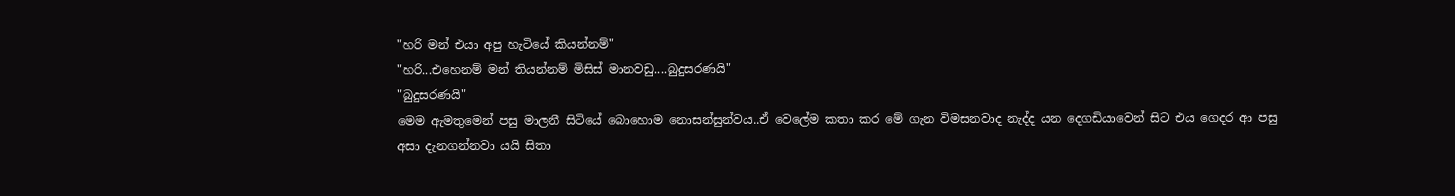"හරි මන් එයා අපු හැටියේ කියන්නම්"
"හරි...එහෙනම් මන් තියන්නම් මිසිස් මානවඩු....බුදුසරණයි"
"බුදුසරණයි"
මෙම ඇමතුමෙන් පසු මාලනී සිටියේ බොහොම නොසන්සුන්වය..ඒ වෙලේම කතා කර මේ ගැන විමසනවාද නැද්ද යන දෙගඩියාවෙන් සිට එය ගෙදර ආ පසු අසා දැනගන්නවා යයි සිතා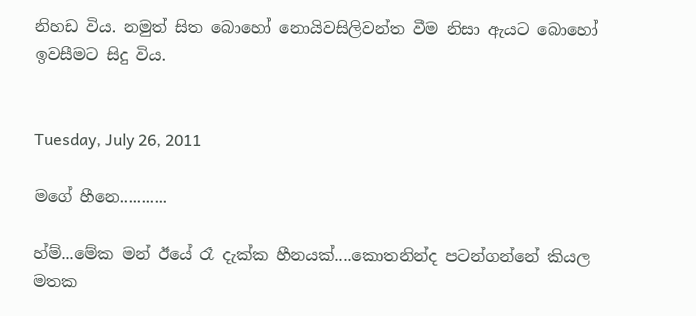නිහඩ විය. නමුත් සිත බොහෝ නොයිවසිලිවන්ත වීම නිසා ඇයට බොහෝ ඉවසීමට සිදු විය.


Tuesday, July 26, 2011

මගේ හීනෙ...........

හ්ම්...මේක මන් ඊයේ රෑ දැක්ක හීනයක්....කොතනින්ද පටන්ගන්නේ කියල මතක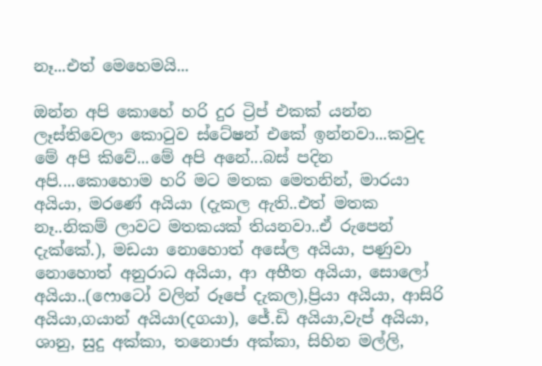නෑ...එත් මෙහෙමයි...

ඔන්න අපි කොහේ හරි දුර ට්‍රිප් එකක් යන්න ලෑස්තිවෙලා කොටුව ස්ටේෂන් එකේ ඉන්නවා...කවුද මේ අපි කිවේ...මේ අපි අනේ...බස් පදින අපි....කොහොම හරි මට මතක මෙතනින්, මාරයා අයියා, මරණේ අයියා (දැකල ඇති..එත් මතක නෑ..නිකම් ලාවට මතකයක් තියනවා..ඒ රුපෙන් දැක්කේ.), මඩයා නොහොත් අසේල අයියා, පණුවා නොහොත් අනුරාධ අයියා, ආ අභීත අයියා, සොලෝ අයියා..(ෆොටෝ වලින් රූපේ දැකල),ප්‍රියා අයියා, ආසිරි අයියා,ගයාන් අයියා(දගයා), ජේ.ඩි අයියා,වැප් අයියා, ශානු, සුදු අක්කා, තනොජා අක්කා, සිහින මල්ලි,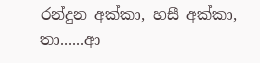රන්දුන අක්කා, හසී අක්කා, තා......ආ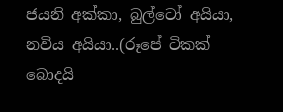ජයනි අක්කා, බුල්ටෝ අයියා, නවිය අයියා..(රූපේ ටිකක් බොදයි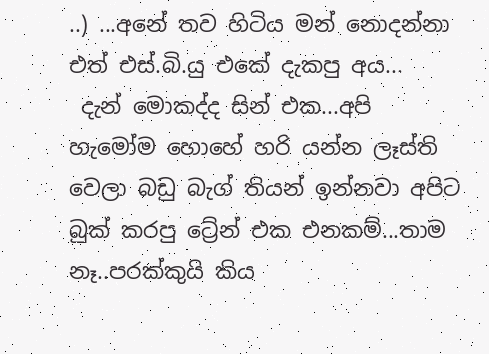..) ...අනේ තව හිටිය මන් නොදන්නා එත් එස්.බි.යු එකේ දැකපු අය...
 දැන් මොකද්ද සින් එක...අපි හැමෝම හොහේ හරි යන්න ලෑස්ති වෙලා බඩු බැග් තියන් ඉන්නවා අපිට බුක් කරපු ට්‍රේන් එක එනකම්...තාම නෑ..පරක්කුයි කිය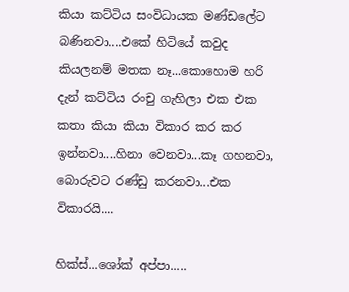කියා කට්ටිය සංවිධායක මණ්ඩලේට බණිනවා....එකේ හිටියේ කවුද කියලනම් මතක නෑ...කොහොම හරි දැන් කට්ටිය රංචු ගැහිලා එක එක කතා කියා කියා විකාර කර කර ඉන්නවා....හිනා වෙනවා...කෑ ගහනවා, බොරුවට රණ්ඩු කරනවා...එක විකාරයි....

හික්ස්...ශෝක් අප්පා.....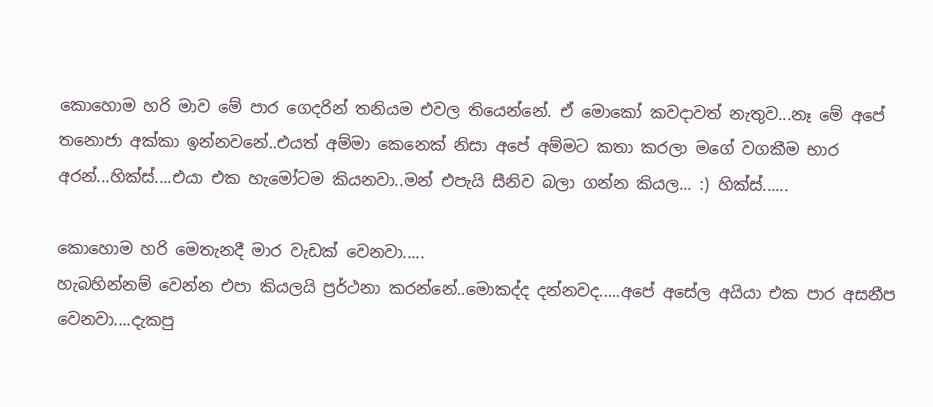කොහොම හරි මාව මේ පාර ගෙදරින් තනියම එවල තියෙන්නේ. ඒ මොකෝ කවදාවත් නැතුව...නෑ මේ අපේ තනොජා අක්කා ඉන්නවනේ..එයත් අම්මා කෙනෙක් නිසා අපේ අම්මට කතා කරලා මගේ වගකීම භාර අරන්...හික්ස්....එයා එක හැමෝටම කියනවා..මන් එපැයි සීනිව බලා ගන්න කියල... :) හික්ස්......

කොහොම හරි මෙතැනදී මාර වැඩක් වෙනවා.....
හැබහින්නම් වෙන්න එපා කියලයි ප්‍රර්ථනා කරන්නේ..මොකද්ද දන්නවද.....අපේ අසේල අයියා එක පාර අසනීප වෙනවා....දැකපු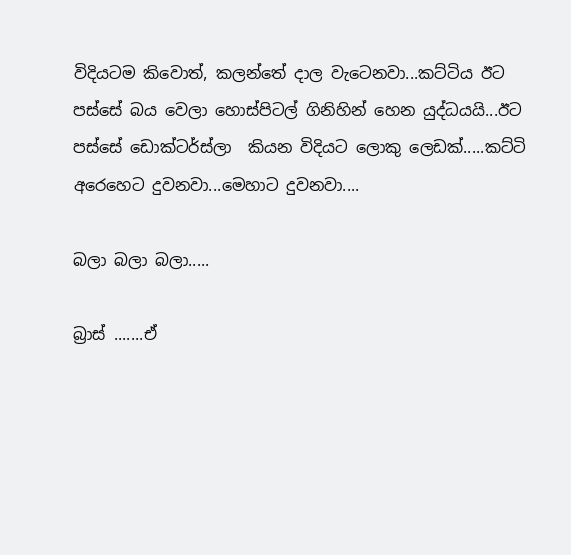විදියටම කිවොත්, කලන්තේ දාල වැටෙනවා...කට්ටිය ඊට පස්සේ බය වෙලා හොස්පිටල් ගිනිහින් හෙන යුද්ධයයි...ඊට පස්සේ ඩොක්ටර්ස්ලා  කියන විදියට ලොකු ලෙඩක්.....කට්ටි අරෙහෙට දුවනවා...මෙහාට දුවනවා....

බලා බලා බලා.....

බ්‍රාස් .......ඒ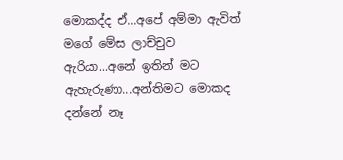මොකද්ද ඒ...අපේ අම්මා ඇවිත් මගේ මේස ලාච්චුව ඇරියා...අනේ ඉතින් මට ඇහැරුණා...අන්තිමට මොකද දන්නේ නෑ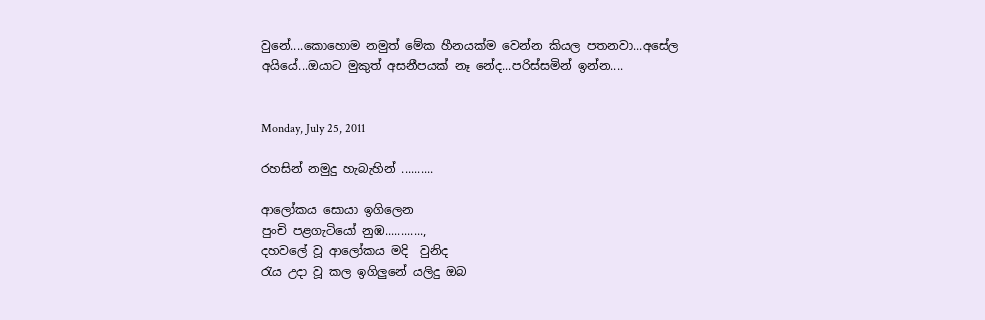වුනේ....කොහොම නමුත් මේක හීනයක්ම වෙන්න කියල පතනවා...අසේල අයියේ...ඔයාට මුකුත් අසනීපයක් නෑ නේද...පරිස්සමින් ඉන්න....


Monday, July 25, 2011

රහසින් නමුදු හැබැහින් ..........

ආලෝකය සොයා ඉගිලෙන
පුංචි පළගැටියෝ නුඹ............,
දහවලේ වූ ආලෝකය මදි  වුනිද
රැය උදා වූ කල ඉගිලුනේ යලිදු ඔබ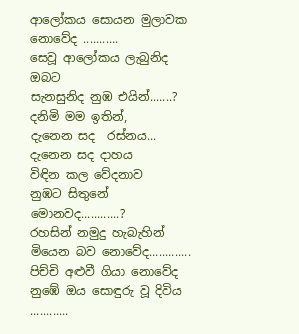ආලෝකය සොයන මුලාවක නොවේද ...........
සෙවූ ආලෝකය ලැබුනිද ඔබට
සැනසුනිද නුඹ එයින්.......?
දනිමි මම ඉතින්,
දැනෙන සද  රස්නය...
දැනෙන සද දාහය
විඳින කල වේදනාව
නුඹට සිතුනේ මොනවද............?
රහසින් නමුදු හැබැහින්
මියෙන බව නොවේද.............
පිච්චි අළුවී ගියා නොවේද
නුඹේ ඔය සොඳුරු වූ දිවිය ............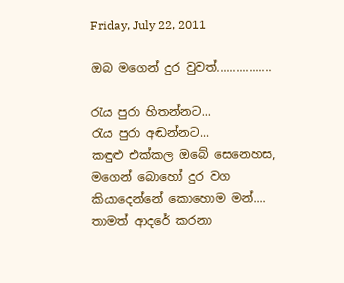Friday, July 22, 2011

ඔබ මගෙන් දුර වුවත්.................

රැය පුරා හිතන්නට...
රැය පුරා අඬන්නට...
කඳුළු එක්කල ඔබේ සෙනෙහස,
මගෙන් බොහෝ දුර වග
කියාදෙන්නේ කොහොම මන්....
තාමත් ආදරේ කරනා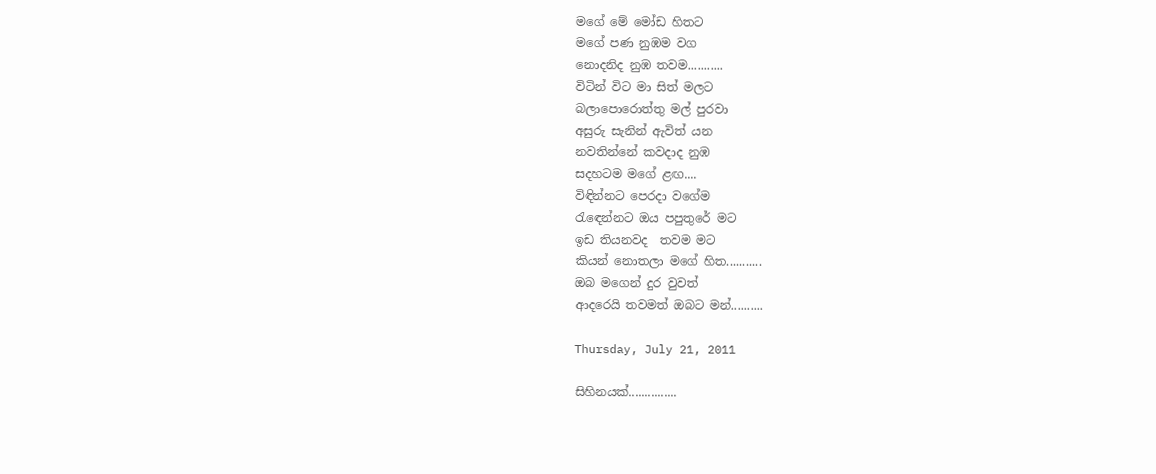මගේ මේ මෝඩ හිතට
මගේ පණ නුඹම වග
නොදනිද නුඹ තවම...........
විටින් විට මා සිත් මලට
බලාපොරොත්තු මල් පුරවා
අසුරු සැනින් ඇවිත් යන
නවතින්නේ කවදාද නුඹ
සදහටම මගේ ළඟ....
විඳින්නට පෙරදා වගේම
රැඳෙන්නට ඔය පපුතුරේ මට
ඉඩ තියනවද  තවම මට
කියන් නොතලා මගේ හිත...........
ඔබ මගෙන් දුර වුවත්
ආදරෙයි තවමත් ඔබට මන්..........

Thursday, July 21, 2011

සිහිනයක්...............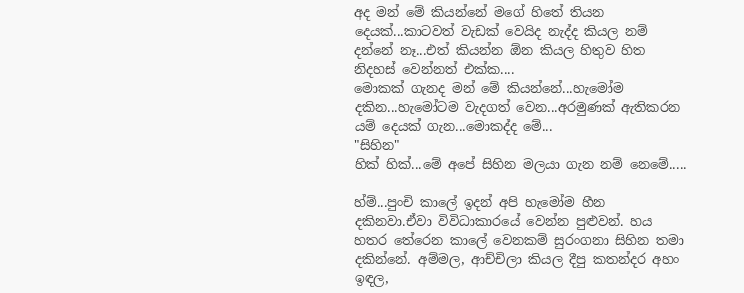අද මන් මේ කියන්නේ මගේ හිතේ තියන දෙයක්...කාටවත් වැඩක් වෙයිද නැද්ද කියල නම් දන්නේ නෑ...එත් කියන්න ඕන කියල හිතුව හිත නිදහස් වෙන්නත් එක්ක....
මොකක් ගැනද මන් මේ කියන්නේ...හැමෝම දකින...හැමෝටම වැදගත් වෙන...අරමුණක් ඇතිකරන යම් දෙයක් ගැන...මොකද්ද මේ...
"සිහින"
හික් හික්...මේ අපේ සිහින මලයා ගැන නම් නෙමේ.....

හ්ම්...පුංචි කාලේ ඉදන් අපි හැමෝම හීන දකිනවා.ඒවා විවිධාකාරයේ වෙන්න පුළුවන්. හය හතර තේරෙන කාලේ වෙනකම් සුරංගනා සිහින තමා දකින්නේ. අම්මල, ආච්චිලා කියල දීපු කතන්දර අහං ඉඳල,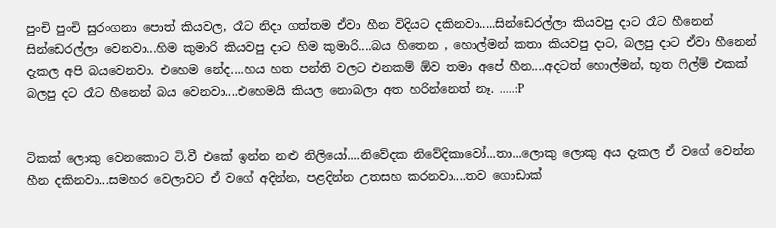පුංචි පුංචි සුරංගනා පොත් කියවල, රෑට නිදා ගත්තම ඒවා හීන විදියට දකිනවා.....සින්ඩෙරල්ලා කියවපු දාට රෑට හීනෙන් සින්ඩෙරල්ලා වෙනවා...හිම කුමාරි කියවපු දාට හිම කුමාරි....බය හිතෙන , හොල්මන් කතා කියවපු දාට, බලපු දාට ඒවා හීනෙන් දැකල අපි බයවෙනවා. එහෙම නේද....හය හත පන්ති වලට එනකම් ඕව තමා අපේ හීන....අදටත් හොල්මන්, භූත ෆිල්ම් එකක් බලපු දට රෑට හීනෙන් බය වෙනවා....එහෙමයි කියල නොබලා අත හරින්නෙත් නෑ. .....:P


ටිකක් ලොකු වෙනකොට ටි.වී එකේ ඉන්න නළු නිලියෝ....නිවේදක නිවේදිකාවෝ...තා...ලොකු ලොකු අය දැකල ඒ වගේ වෙන්න හීන දකිනවා...සමහර වෙලාවට ඒ වගේ අදින්න, පළදින්න උතසහ කරනවා....තව ගොඩාක්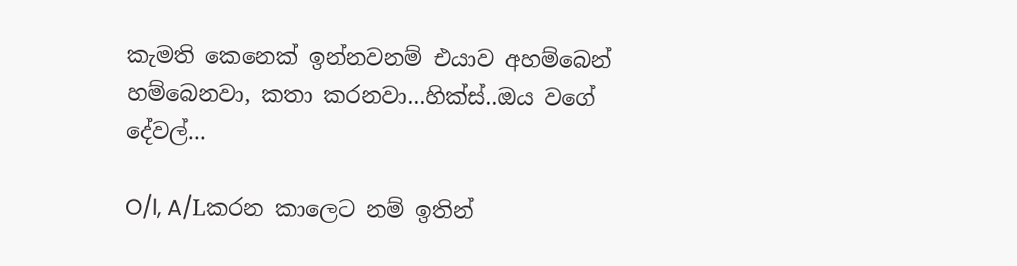කැමති කෙනෙක් ඉන්නවනම් එයාව අහම්බෙන් හම්බෙනවා, කතා කරනවා...හික්ස්..ඔය වගේ දේවල්...

O/l, A/Lකරන කාලෙට නම් ඉතින්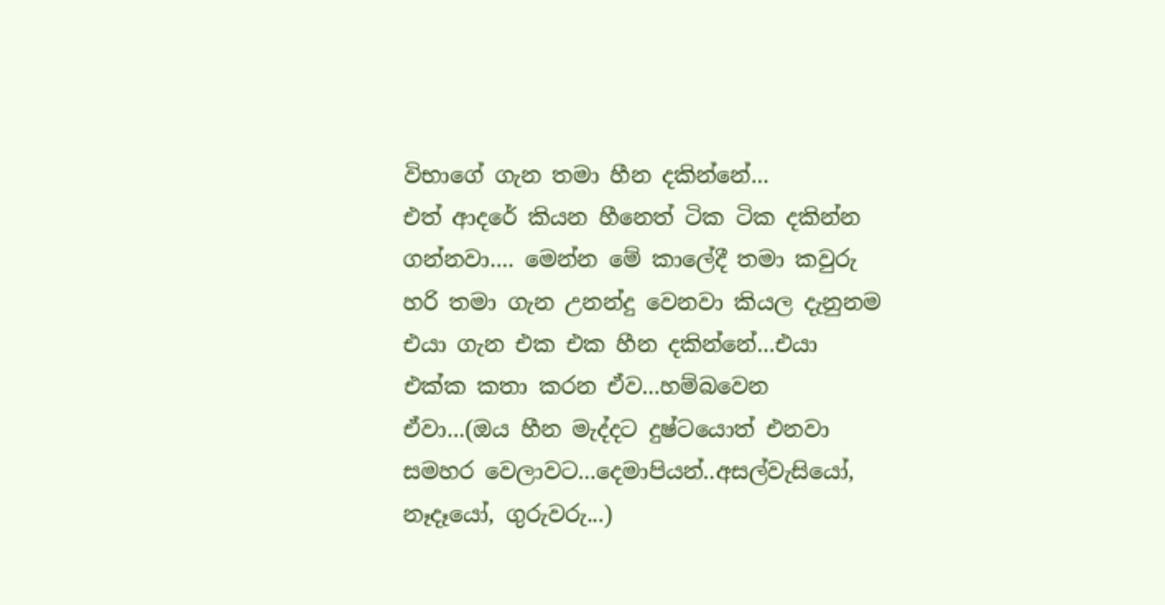විභාගේ ගැන තමා හීන දකින්නේ...
එත් ආදරේ කියන හීනෙත් ටික ටික දකින්න ගන්නවා.... මෙන්න මේ කාලේදී තමා කවුරු හරි තමා ගැන උනන්දු වෙනවා කියල දැනුනම එයා ගැන එක එක හීන දකින්නේ...එයා එක්ක කතා කරන ඒව...හම්බවෙන ඒවා...(ඔය හීන මැද්දට දුෂ්ටයොත් එනවා සමහර වෙලාවට...දෙමාපියන්..අසල්වැසියෝ, නෑදෑයෝ, ගුරුවරු...)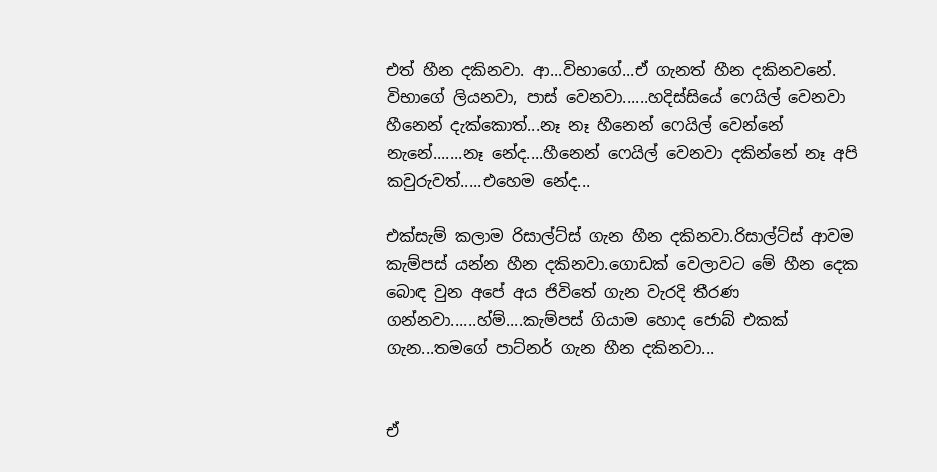එත් හීන දකිනවා. ආ...විභාගේ...ඒ ගැනත් හීන දකිනවනේ. විභාගේ ලියනවා, පාස් වෙනවා......හදිස්සියේ ෆෙයිල් වෙනවා හීනෙන් දැක්කොත්...නෑ නෑ හීනෙන් ෆෙයිල් වෙන්නේ නැනේ.......නෑ නේද....හීනෙන් ෆෙයිල් වෙනවා දකින්නේ නෑ අපි කවුරුවත්.....එහෙම නේද...

එක්සැම් කලාම රිසාල්ට්ස් ගැන හීන දකිනවා.රිසාල්ට්ස් ආවම කැම්පස් යන්න හීන දකිනවා.ගොඩක් වෙලාවට මේ හීන දෙක බොඳ වුන අපේ අය ජිවිතේ ගැන වැරදි තීරණ ගන්නවා......හ්ම්....කැම්පස් ගියාම හොද ජොබ් එකක් ගැන...තමගේ පාට්නර් ගැන හීන දකිනවා...


ඒ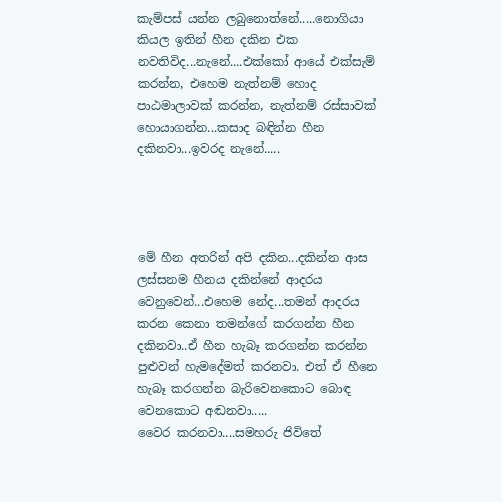කැම්පස් යන්න ලබුනොත්නේ.....නොගියා කියල ඉතින් හීන දකින එක නවතිවිද...නැනේ....එක්කෝ ආයේ එක්සැම් කරන්න, එහෙම නැත්නම් හොද පාඨමාලාවක් කරන්න, නැත්නම් රස්සාවක් හොයාගන්න...කසාද බඳින්න හීන දකිනවා...ඉවරද නැනේ.....




මේ හීන අතරින් අපි දකින...දකින්න ආස ලස්සනම හීනය දකින්නේ ආදරය වෙනුවෙන්...එහෙම නේද...තමන් ආදරය කරන කෙනා තමන්ගේ කරගන්න හීන දකිනවා..ඒ හීන හැබෑ කරගන්න කරන්න පුළුවන් හැමදේමත් කරනවා. එත් ඒ හීනෙ හැබෑ කරගන්න බැරිවෙනකොට බොඳ වෙනකොට අඬනවා.....
වෛර කරනවා....සමහරු ජිවිතේ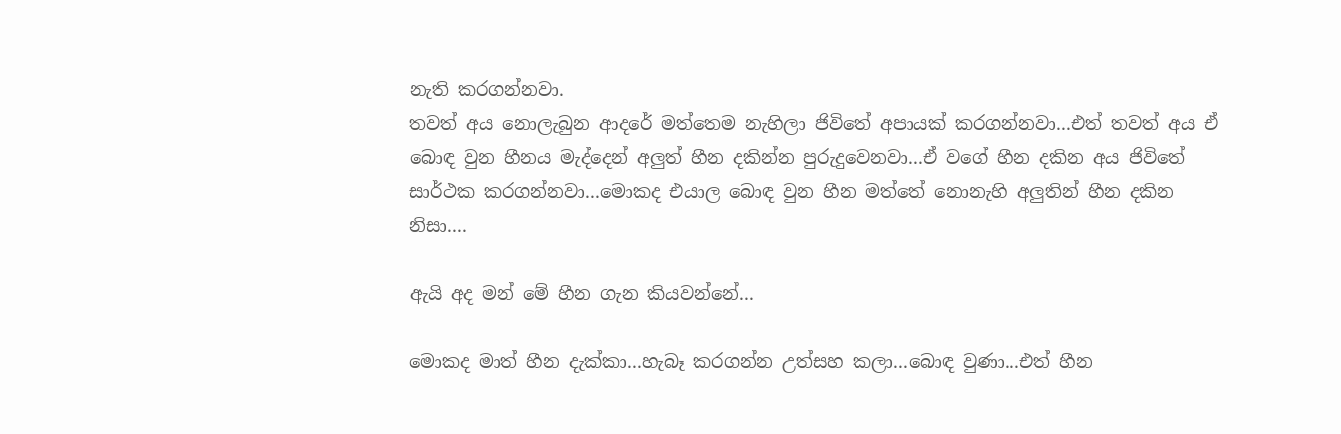නැති කරගන්නවා.
තවත් අය නොලැබුන ආදරේ මත්තෙම නැහිලා ජිවිතේ අපායක් කරගන්නවා...එත් තවත් අය ඒ බොඳ වුන හීනය මැද්දෙන් අලුත් හීන දකින්න පුරුදුවෙනවා...ඒ වගේ හීන දකින අය ජිවිතේ සාර්ථක කරගන්නවා...මොකද එයාල බොඳ වුන හීන මත්තේ නොනැහි අලුතින් හීන දකින නිසා....

ඇයි අද මන් මේ හීන ගැන කියවන්නේ...

මොකද මාත් හීන දැක්කා...හැබෑ කරගන්න උත්සහ කලා...බොඳ වුණා...එත් හීන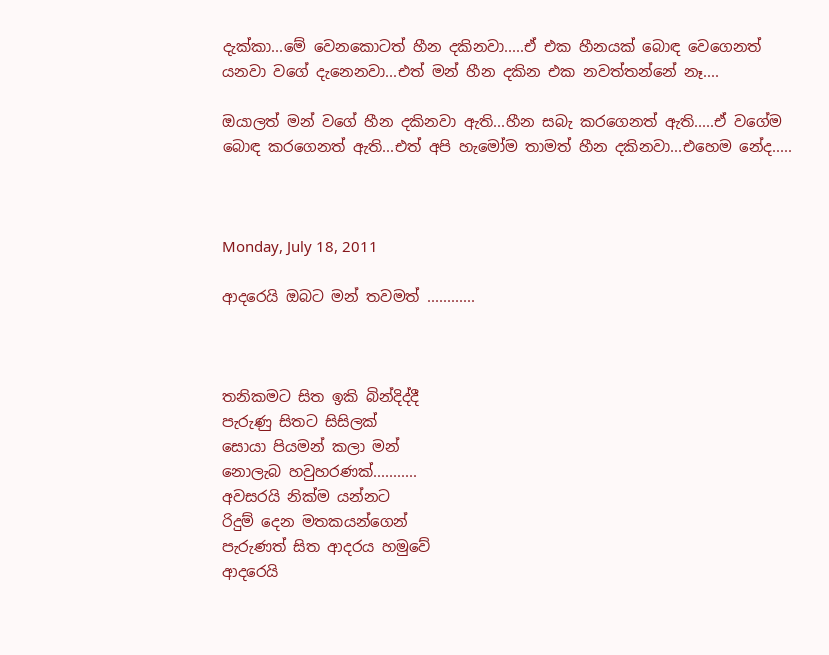දැක්කා...මේ වෙනකොටත් හීන දකිනවා.....ඒ එක හීනයක් බොඳ වෙගෙනත් යනවා වගේ දැනෙනවා...එත් මන් හීන දකින එක නවත්තන්නේ නෑ....

ඔයාලත් මන් වගේ හීන දකිනවා ඇති...හීන සබැ කරගෙනත් ඇති.....ඒ වගේම බොඳ කරගෙනත් ඇති...එත් අපි හැමෝම තාමත් හීන දකිනවා...එහෙම නේද.....



Monday, July 18, 2011

ආදරෙයි ඔබට මන් තවමත් ............



තනිකමට සිත ඉකි බින්දිද්දී
පැරුණු සිතට සිසිලක්
සොයා පියමන් කලා මන්
නොලැබ හවුහරණක්...........
අවසරයි නික්ම යන්නට
රිදුම් දෙන මතකයන්ගෙන්
පැරුණත් සිත ආදරය හමුවේ
ආදරෙයි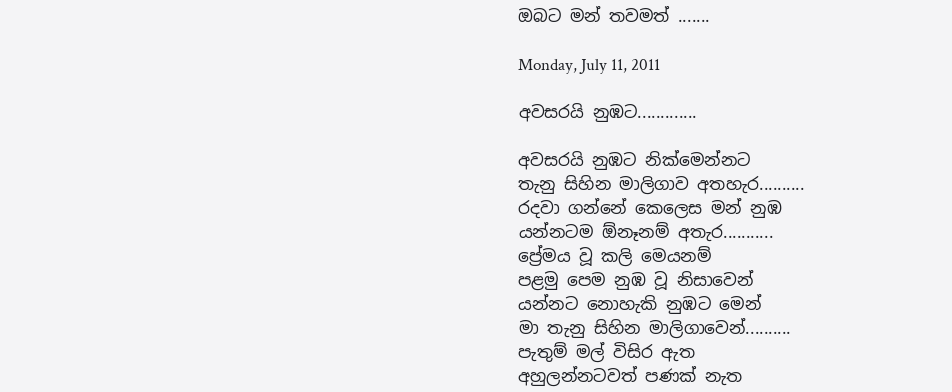ඔබට මන් තවමත් .......

Monday, July 11, 2011

අවසරයි නුඹට.............

අවසරයි නුඹට නික්මෙන්නට
තැනු සිහින මාලිගාව අතහැර..........
රදවා ගන්නේ කෙලෙස මන් නුඹ
යන්නටම ඕනෑනම් අතැර...........
ප්‍රේමය වූ කලි මෙයනම්
පළමු පෙම නුඹ වූ නිසාවෙන්
යන්නට නොහැකි නුඹට මෙන්
මා තැනු සිහින මාලිගාවෙන්..........
පැතුම් මල් විසිර ඇත
අහුලන්නටවත් පණක් නැත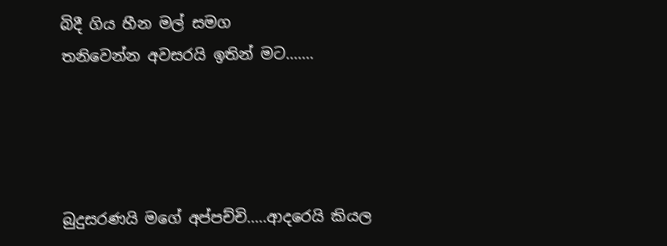බිදී ගිය හීන මල් සමග
තනිවෙන්න අවසරයි ඉතින් මට.......




බුදුසරණයි මගේ අප්පච්චි.....ආදරෙයි කියල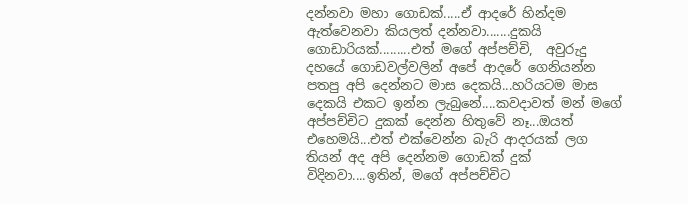දන්නවා මහා ගොඩක්.....ඒ ආදරේ හින්දම ඇත්වෙනවා කියලත් දන්නවා.......දුකයි ගොඩාරියක්.........එත් මගේ අප්පච්චි,  අවුරුදු දහයේ ගොඩවල්වලින් අපේ ආදරේ ගෙනියන්න පතපු අපි දෙන්නට මාස දෙකයි...හරියටම මාස දෙකයි එකට ඉන්න ලැබුනේ....කවදාවත් මන් මගේ අප්පච්චිට දුකක් දෙන්න හිතුවේ නෑ...ඔයත් එහෙමයි...එත් එක්වෙන්න බැරි ආදරයක් ලග තියන් අද අපි දෙන්නම ගොඩක් දුක් විදිනවා....ඉතින්, මගේ අප්පච්චිට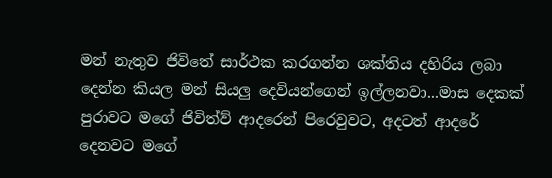මන් නැතුව ජිවිතේ සාර්ථක කරගන්න ශක්තිය දහිරිය ලබා දෙන්න කියල මන් සියලු දෙවියන්ගෙන් ඉල්ලනවා...මාස දෙකක් පුරාවට මගේ ජිවිත්ව් ආදරෙන් පිරෙවුවට, අදටත් ආදරේ දෙනවට මගේ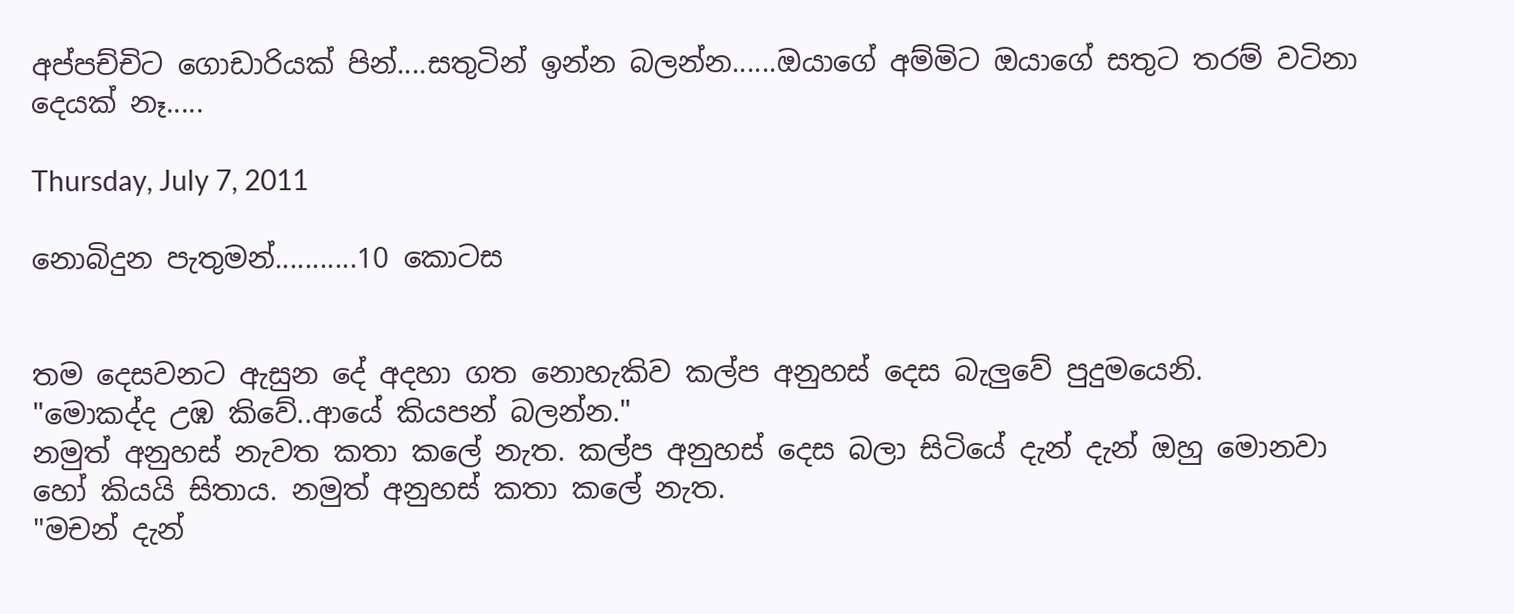අප්පච්චිට ගොඩාරියක් පින්....සතුටින් ඉන්න බලන්න......ඔයාගේ අම්මිට ඔයාගේ සතුට තරම් වටිනා දෙයක් නෑ.....

Thursday, July 7, 2011

නොබිදුන පැතුමන්...........10 කොටස


තම දෙසවනට ඇසුන දේ අදහා ගත නොහැකිව කල්ප අනුහස් දෙස බැලුවේ පුදුමයෙනි.
"මොකද්ද උඹ කිවේ..ආයේ කියපන් බලන්න."
නමුත් අනුහස් නැවත කතා කලේ නැත. කල්ප අනුහස් දෙස බලා සිටියේ දැන් දැන් ඔහු මොනවා හෝ කියයි සිතාය. නමුත් අනුහස් කතා කලේ නැත.
"මචන් දැන්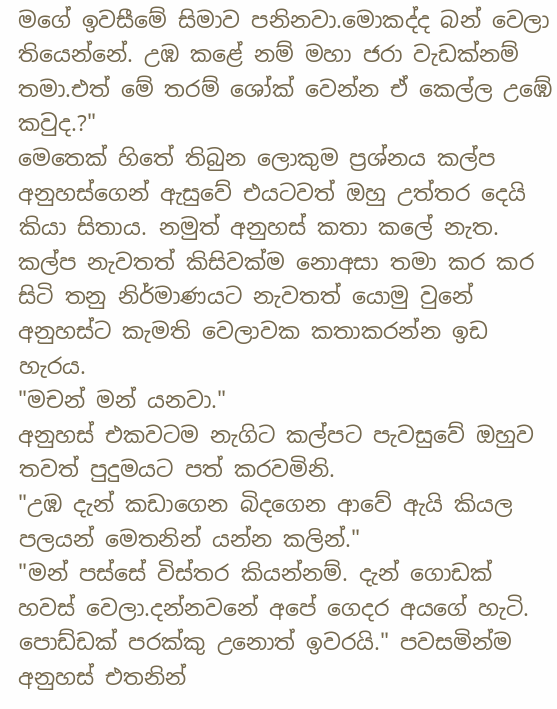මගේ ඉවසීමේ සිමාව පනිනවා.මොකද්ද බන් වෙලා තියෙන්නේ. උඹ කළේ නම් මහා ජරා වැඩක්නම් තමා.එත් මේ තරම් ශෝක් වෙන්න ඒ කෙල්ල උඹේ කවුද.?"
මෙතෙක් හිතේ තිබුන ලොකුම ප්‍රශ්නය කල්ප අනුහස්ගෙන් ඇසුවේ එයටවත් ඔහු උත්තර දෙයි කියා සිතාය. නමුත් අනුහස් කතා කලේ නැත. කල්ප නැවතත් කිසිවක්ම නොඅසා තමා කර කර සිටි තනු නිර්මාණයට නැවතත් යොමු වුනේ අනුහස්ට කැමති වෙලාවක කතාකරන්න ඉඩ හැරය.
"මචන් මන් යනවා."
අනුහස් එකවටම නැගිට කල්පට පැවසුවේ ඔහුව තවත් පුදුමයට පත් කරවමිනි.
"උඹ දැන් කඩාගෙන බිදගෙන ආවේ ඇයි කියල පලයන් මෙතනින් යන්න කලින්."
"මන් පස්සේ විස්තර කියන්නම්. දැන් ගොඩක් හවස් වෙලා.දන්නවනේ අපේ ගෙදර අයගේ හැටි. පොඩ්ඩක් පරක්කු උනොත් ඉවරයි." පවසමින්ම අනුහස් එතනින්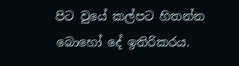පිට වුයේ කල්පට හිතන්න බොහෝ දේ ඉතිරිකරය.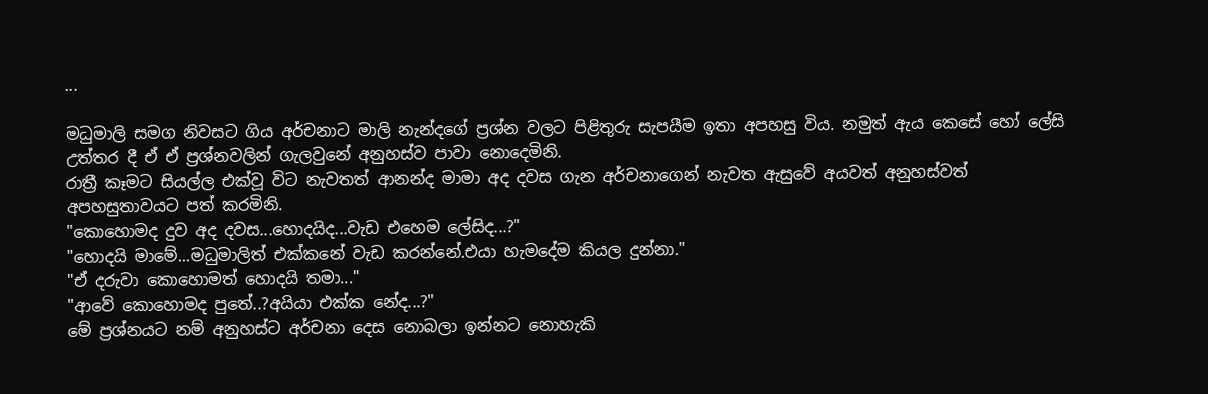...

මධුමාලි සමග නිවසට ගිය අර්චනාට මාලි නැන්දගේ ප්‍රශ්න වලට පිළිතුරු සැපයීම ඉතා අපහසු විය. නමුත් ඇය කෙසේ හෝ ලේසි උත්තර දී ඒ ඒ ප්‍රශ්නවලින් ගැලවුනේ අනුහස්ව පාවා නොදෙමිනි.
රාත්‍රී කෑමට සියල්ල එක්වූ විට නැවතත් ආනන්ද මාමා අද දවස ගැන අර්චනාගෙන් නැවත ඇසුවේ අයවත් අනුහස්වත් අපහසුතාවයට පත් කරමිනි.
"කොහොමද දුව අද දවස...හොදයිද...වැඩ එහෙම ලේසිද...?"
"හොදයි මාමේ...මධුමාලිත් එක්කනේ වැඩ කරන්නේ.එයා හැමදේම කියල දුන්නා."
"ඒ දරුවා කොහොමත් හොදයි තමා..."
"ආවේ කොහොමද පුතේ..?අයියා එක්ක නේද...?"
මේ ප්‍රශ්නයට නම් අනුහස්ට අර්චනා දෙස නොබලා ඉන්නට නොහැකි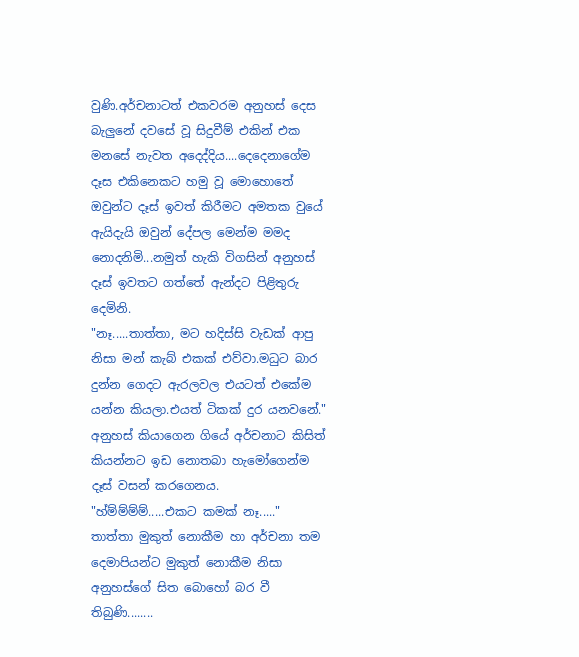වුණි.අර්චනාටත් එකවරම අනුහස් දෙස බැලුනේ දවසේ වූ සිදුවීම් එකින් එක මනසේ නැවත අදෙද්දිය....දෙදෙනාගේම දෑස එකිනෙකට හමු වූ මොහොතේ ඔවුන්ට දෑස් ඉවත් කිරීමට අමතක වුයේ ඇයිදැයි ඔවුන් දේපල මෙන්ම මමද නොදනිමි...නමුත් හැකි විගසින් අනුහස් දෑස් ඉවතට ගත්තේ ඇන්දට පිළිතුරු දෙමිනි.
"නෑ.....තාත්තා, මට හදිස්සි වැඩක් ආපු නිසා මන් කැබ් එකක් එව්වා.මධුට බාර දුන්න ගෙදට ඇරලවල එයටත් එකේම යන්න කියලා.එයත් ටිකක් දුර යනවනේ." අනුහස් කියාගෙන ගියේ අර්චනාට කිසිත් කියන්නට ඉඩ නොතබා හැමෝගෙන්ම දෑස් වසන් කරගෙනය.
"හ්ම්ම්ම්ම්.....එකට කමක් නෑ....."
තාත්තා මුකුත් නොකීම හා අර්චනා තම දෙමාපියන්ට මුකුත් නොකීම නිසා අනුහස්ගේ සිත බොහෝ බර වී තිබුණි........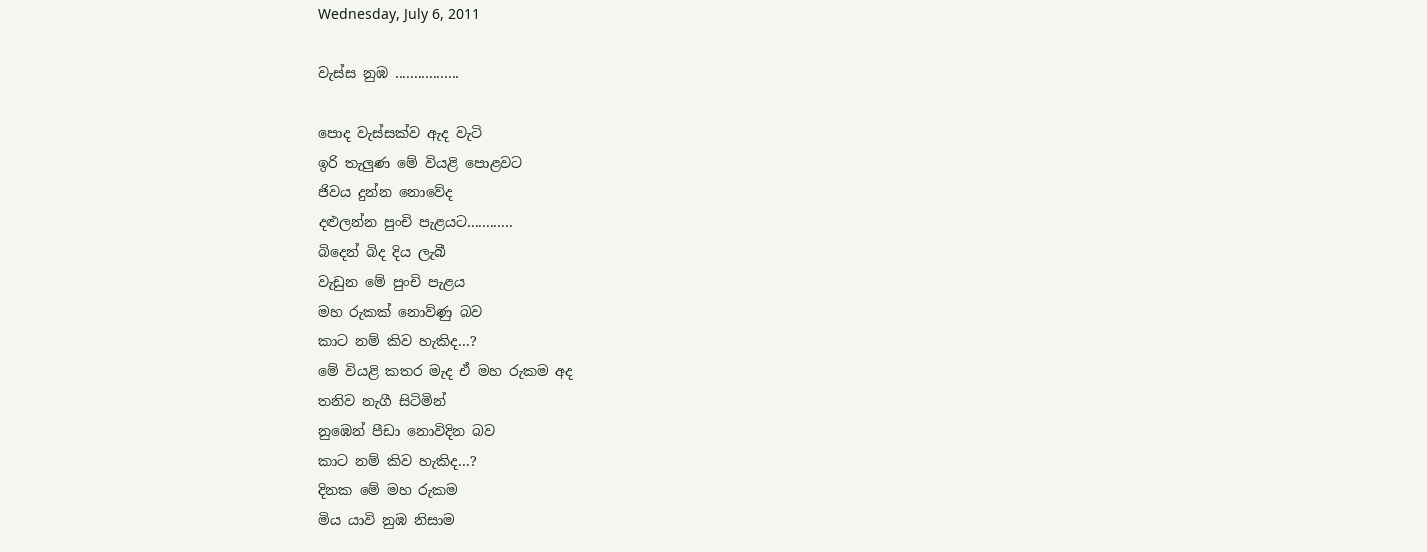Wednesday, July 6, 2011

වැස්ස නුඹ .................

පොද වැස්සක්ව ඇද වැටි
ඉරි තැලුණ මේ වියළි පොළවට
ජිවය දුන්න නොවේද
දළුලන්න පුංචි පැළයට............
බිදෙන් බිද දිය ලැබී
වැඩුන මේ පුංචි පැළය
මහ රුකක් නොව්ණු බව
කාට නම් කිව හැකිද...?
මේ වියළි කතර මැද ඒ මහ රුකම අද
තනිව නැගී සිටිමින්
නුඹෙන් පීඩා නොවිදින බව
කාට නම් කිව හැකිද...?
දිනක මේ මහ රුකම
මිය යාවි නුඹ නිසාම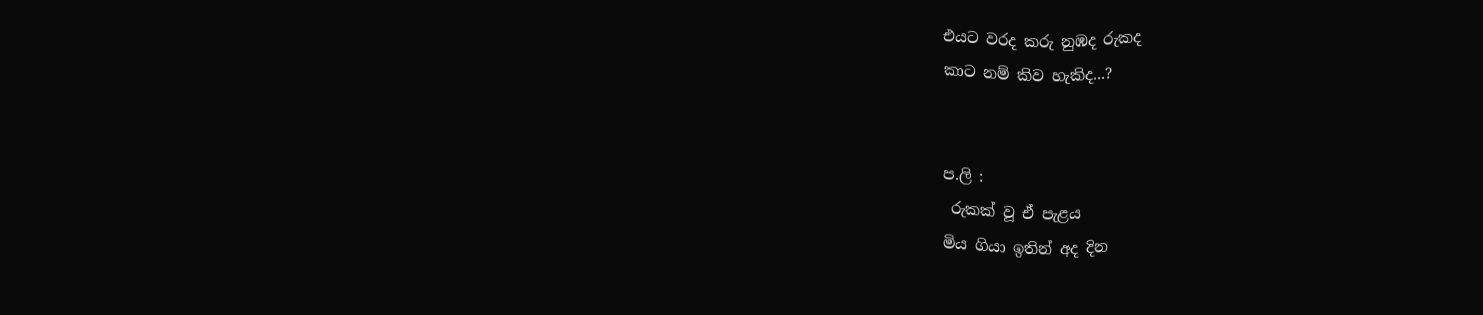එයට වරද කරු නුඹද රුකද
කාට නම් කිව හැකිද...?


ප.ලි :
 රුකක් වූ ඒ පැළය
මිය ගියා ඉතින් අද දින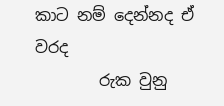කාට නම් දෙන්නද ඒ වරද
        රුක වුනු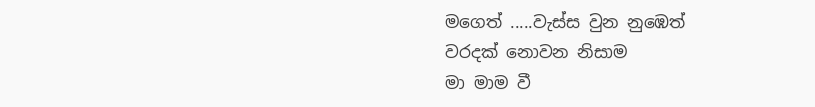මගෙත් .....වැස්ස වුන නුඹෙත්
වරදක් නොවන නිසාම
මා මාම වී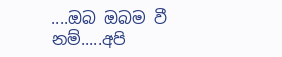....ඔබ ඔබම වී නම්.....අපි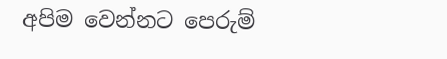අපිම වෙන්නට පෙරුම්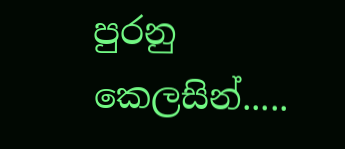පුරනු කෙලසින්.....